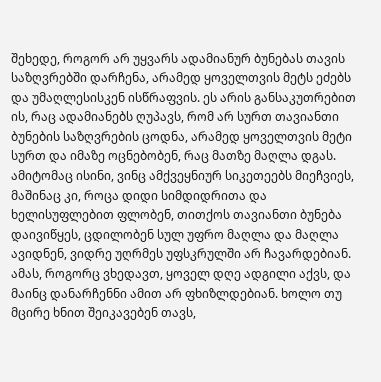შეხედე, როგორ არ უყვარს ადამიანურ ბუნებას თავის საზღვრებში დარჩენა, არამედ ყოველთვის მეტს ეძებს და უმაღლესისკენ ისწრაფვის. ეს არის განსაკუთრებით ის, რაც ადამიანებს ღუპავს, რომ არ სურთ თავიანთი ბუნების საზღვრების ცოდნა, არამედ ყოველთვის მეტი სურთ და იმაზე ოცნებობენ, რაც მათზე მაღლა დგას. ამიტომაც ისინი, ვინც ამქვეყნიურ სიკეთეებს მიეჩვიეს, მაშინაც კი, როცა დიდი სიმდიდრითა და ხელისუფლებით ფლობენ, თითქოს თავიანთი ბუნება დაივიწყეს, ცდილობენ სულ უფრო მაღლა და მაღლა ავიდნენ, ვიდრე უღრმეს უფსკრულში არ ჩავარდებიან. ამას, როგორც ვხედავთ, ყოველ დღე ადგილი აქვს, და მაინც დანარჩენნი ამით არ ფხიზლდებიან. ხოლო თუ მცირე ხნით შეიკავებენ თავს,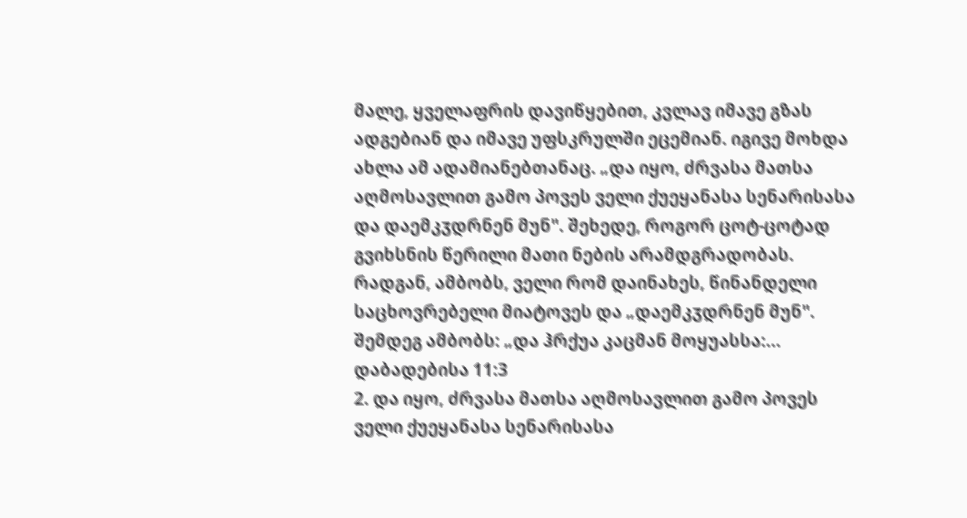მალე, ყველაფრის დავიწყებით, კვლავ იმავე გზას ადგებიან და იმავე უფსკრულში ეცემიან. იგივე მოხდა ახლა ამ ადამიანებთანაც. „და იყო, ძრვასა მათსა აღმოსავლით გამო პოვეს ველი ქუეყანასა სენარისასა და დაემკჳდრნენ მუნ". შეხედე, როგორ ცოტ-ცოტად გვიხსნის წერილი მათი ნების არამდგრადობას. რადგან, ამბობს, ველი რომ დაინახეს, წინანდელი საცხოვრებელი მიატოვეს და „დაემკჳდრნენ მუნ". შემდეგ ამბობს: „და ჰრქუა კაცმან მოყუასსა:...
დაბადებისა 11:3
2. და იყო, ძრვასა მათსა აღმოსავლით გამო პოვეს ველი ქუეყანასა სენარისასა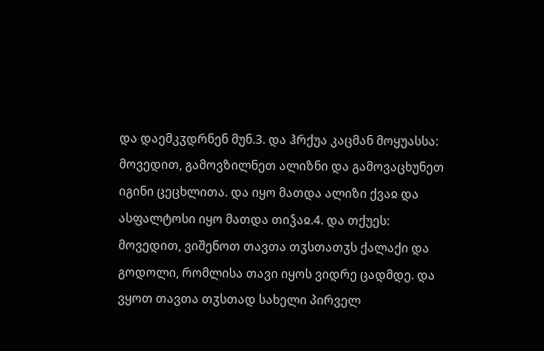და დაემკჳდრნენ მუნ.3. და ჰრქუა კაცმან მოყუასსა: მოვედით, გამოვზილნეთ ალიზნი და გამოვაცხუნეთ იგინი ცეცხლითა. და იყო მათდა ალიზი ქვაჲ და ასფალტოსი იყო მათდა თიჴაჲ.4. და თქუეს: მოვედით, ვიშენოთ თავთა თჳსთათჳს ქალაქი და გოდოლი, რომლისა თავი იყოს ვიდრე ცადმდე. და ვყოთ თავთა თჳსთად სახელი პირველ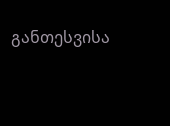განთესვისა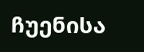ჩუენისა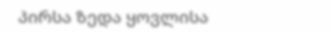პირსა ზედა ყოვლისა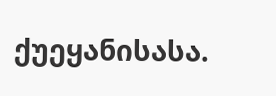ქუეყანისასა.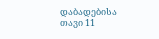დაბადებისა თავი 11